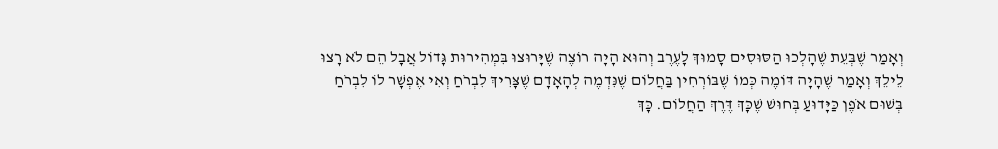וְאָמַר שֶׁבְּעֵת שֶׁהָלְכוּ הַסּוּסִים סָמוּךְ לָעֶרֶב וְהוּא הָיָה רוֹצֶה שֶׁיָּרוּצוּ בִּמְהִירוּת גָּדוֹל אֲבָל הֵם לֹא רָצוּ לֵילֵךְ וְאָמַר שֶׁהָיָה דּוֹמֶה כְּמוֹ שֶׁבּוֹרְחִין בַּחֲלוֹם שֶׁנִּדְמֶה לְהָאָדָם שֶׁצָּרִיךְ לִבְרֹחַ וְאִי אֶפְשָׁר לוֹ לִבְרֹחַ בְּשׁוּם אֹפֶן כַּיָּדוּעַ בְּחוּשׁ שֶׁכָּךְ דֶּרֶךְ הַחֲלוֹם. כָּךְ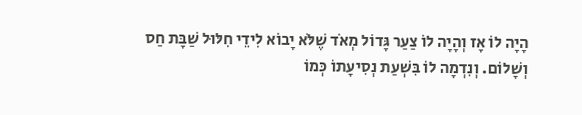הָיָה לוֹ אָז וְהָיָה לוֹ צַעַר גָּדוֹל מְאֹד שֶׁלֹּא יָבוֹא לִידֵי חִלּוּל שַׁבָּת חַס וְשָׁלוֹם. וְנִדְמָה לוֹ בִּשְׁעַת נְסִיעָתוֹ כְּמוֹ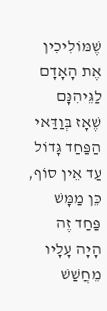שֶׁמּוֹלִיכִין אֶת הָאָדָם לַגֵּיהִנָּם שֶׁאָז בְּוַדַּאי הַפַּחַד גָּדוֹל עַד אֵין סוֹף, כֵּן מַמָּשׁ פַּחַד זֶה הָיָה עָלָיו מֵחֲשַׁשׁ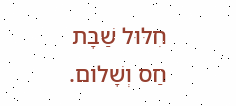חִלּוּל שַׁבָּת חַס וְשָׁלוֹם.